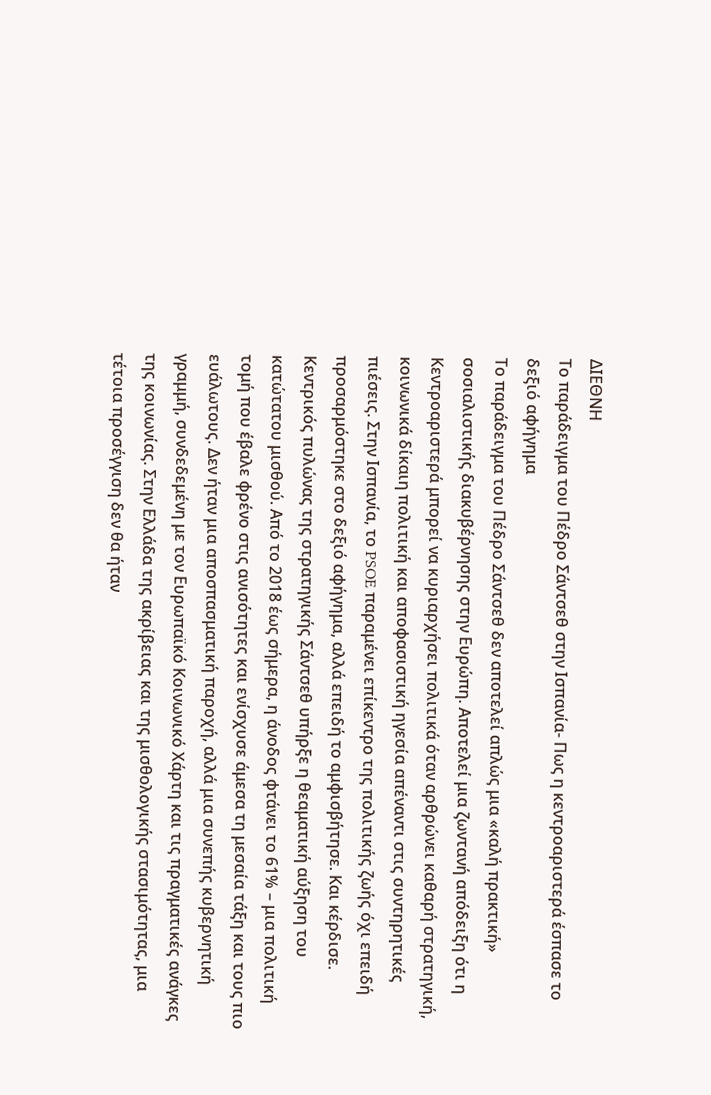ΔΙΕΘΝΗ
Το παράδειγμα του Πέδρο Σάντσεθ στην Ισπανία- Πως η κεντροαριστερά έσπασε το δεξιό αφήγημα
Το παράδειγμα του Πέδρο Σάντσεθ δεν αποτελεί απλώς μια «καλή πρακτική» σοσιαλιστικής διακυβέρνησης στην Ευρώπη. Αποτελεί μια ζωντανή απόδειξη ότι η Κεντροαριστερά μπορεί να κυριαρχήσει πολιτικά όταν αρθρώνει καθαρή στρατηγική, κοινωνικά δίκαιη πολιτική και αποφασιστική ηγεσία απέναντι στις συντηρητικές πιέσεις. Στην Ισπανία, το PSOE παραμένει επίκεντρο της πολιτικής ζωής όχι επειδή προσαρμόστηκε στο δεξιό αφήγημα, αλλά επειδή το αμφισβήτησε. Και κέρδισε.
Κεντρικός πυλώνας της στρατηγικής Σάντσεθ υπήρξε η θεαματική αύξηση του κατώτατου μισθού. Από το 2018 έως σήμερα, η άνοδος φτάνει το 61% – μια πολιτική τομή που έβαλε φρένο στις ανισότητες και ενίσχυσε άμεσα τη μεσαία τάξη και τους πιο ευάλωτους. Δεν ήταν μια αποσπασματική παροχή, αλλά μια συνεπής κυβερνητική γραμμή, συνδεδεμένη με τον Ευρωπαϊκό Κοινωνικό Χάρτη και τις πραγματικές ανάγκες της κοινωνίας. Στην Ελλάδα της ακρίβειας και της μισθολογικής στασιμότητας, μια τέτοια προσέγγιση δεν θα ήταν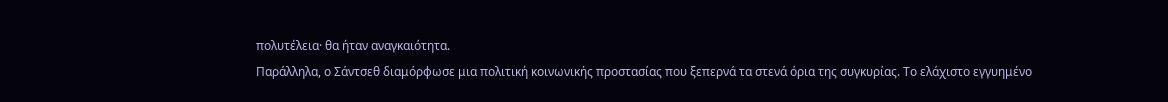πολυτέλεια· θα ήταν αναγκαιότητα.
Παράλληλα, ο Σάντσεθ διαμόρφωσε μια πολιτική κοινωνικής προστασίας που ξεπερνά τα στενά όρια της συγκυρίας. Το ελάχιστο εγγυημένο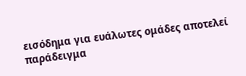εισόδημα για ευάλωτες ομάδες αποτελεί παράδειγμα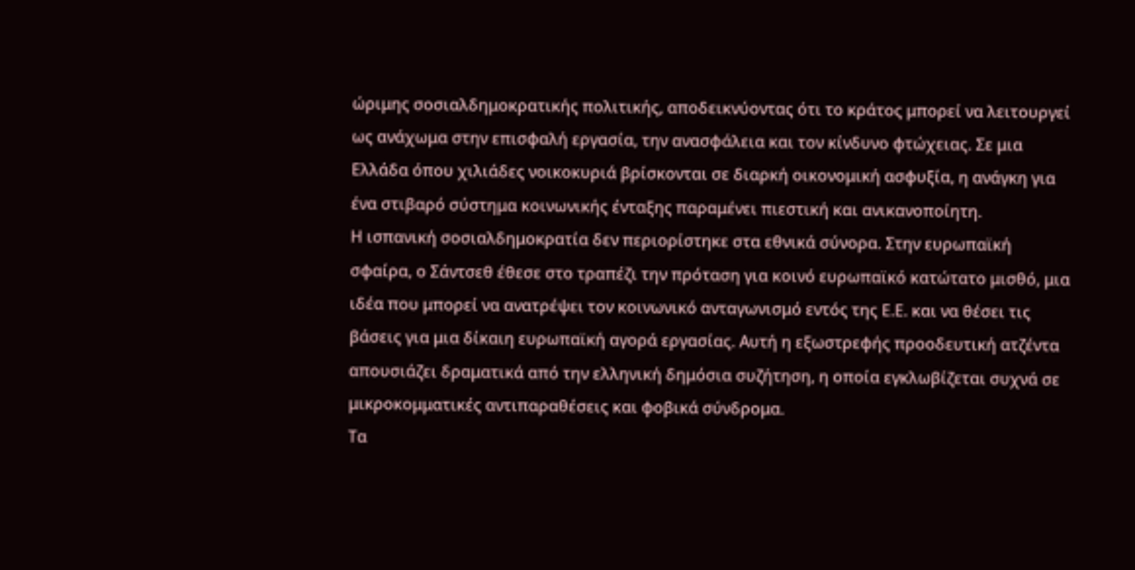ώριμης σοσιαλδημοκρατικής πολιτικής, αποδεικνύοντας ότι το κράτος μπορεί να λειτουργεί ως ανάχωμα στην επισφαλή εργασία, την ανασφάλεια και τον κίνδυνο φτώχειας. Σε μια Ελλάδα όπου χιλιάδες νοικοκυριά βρίσκονται σε διαρκή οικονομική ασφυξία, η ανάγκη για ένα στιβαρό σύστημα κοινωνικής ένταξης παραμένει πιεστική και ανικανοποίητη.
Η ισπανική σοσιαλδημοκρατία δεν περιορίστηκε στα εθνικά σύνορα. Στην ευρωπαϊκή σφαίρα, ο Σάντσεθ έθεσε στο τραπέζι την πρόταση για κοινό ευρωπαϊκό κατώτατο μισθό, μια ιδέα που μπορεί να ανατρέψει τον κοινωνικό ανταγωνισμό εντός της Ε.Ε. και να θέσει τις βάσεις για μια δίκαιη ευρωπαϊκή αγορά εργασίας. Αυτή η εξωστρεφής προοδευτική ατζέντα απουσιάζει δραματικά από την ελληνική δημόσια συζήτηση, η οποία εγκλωβίζεται συχνά σε μικροκομματικές αντιπαραθέσεις και φοβικά σύνδρομα.
Τα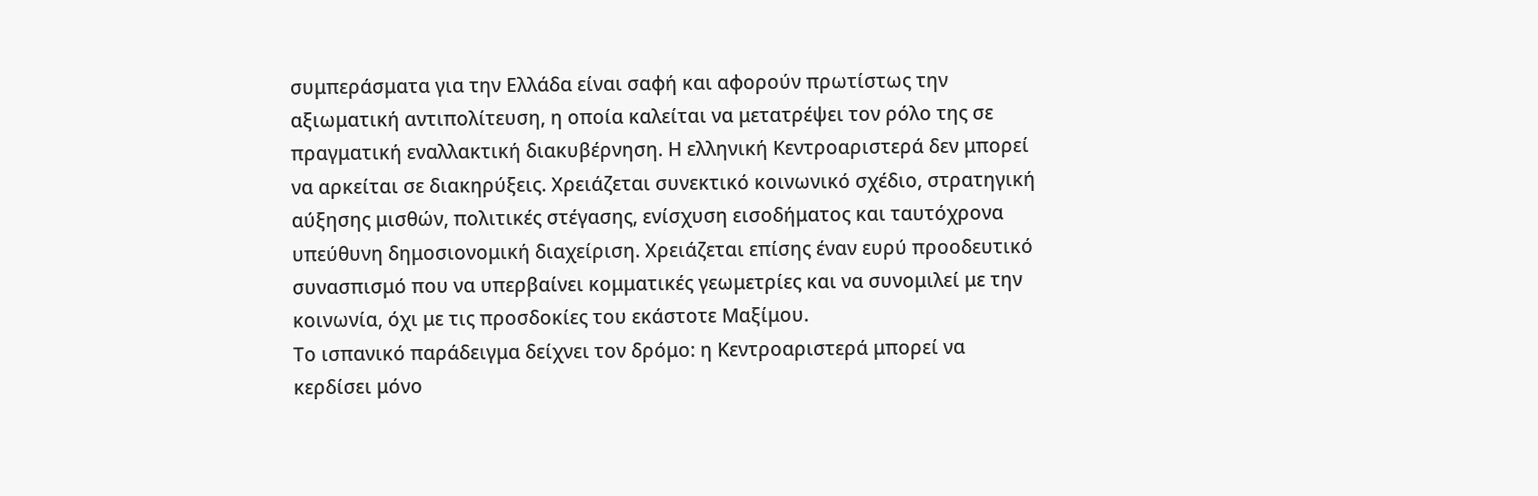συμπεράσματα για την Ελλάδα είναι σαφή και αφορούν πρωτίστως την αξιωματική αντιπολίτευση, η οποία καλείται να μετατρέψει τον ρόλο της σε πραγματική εναλλακτική διακυβέρνηση. Η ελληνική Κεντροαριστερά δεν μπορεί να αρκείται σε διακηρύξεις. Χρειάζεται συνεκτικό κοινωνικό σχέδιο, στρατηγική αύξησης μισθών, πολιτικές στέγασης, ενίσχυση εισοδήματος και ταυτόχρονα υπεύθυνη δημοσιονομική διαχείριση. Χρειάζεται επίσης έναν ευρύ προοδευτικό συνασπισμό που να υπερβαίνει κομματικές γεωμετρίες και να συνομιλεί με την κοινωνία, όχι με τις προσδοκίες του εκάστοτε Μαξίμου.
Το ισπανικό παράδειγμα δείχνει τον δρόμο: η Κεντροαριστερά μπορεί να κερδίσει μόνο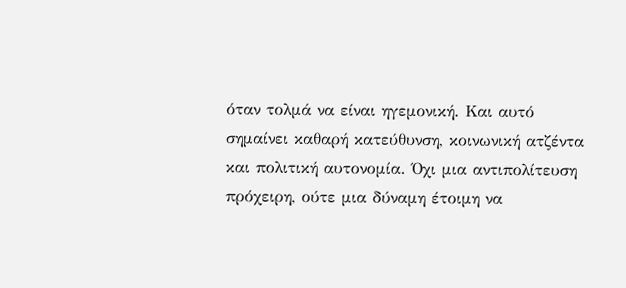όταν τολμά να είναι ηγεμονική. Και αυτό σημαίνει καθαρή κατεύθυνση, κοινωνική ατζέντα και πολιτική αυτονομία. Όχι μια αντιπολίτευση πρόχειρη, ούτε μια δύναμη έτοιμη να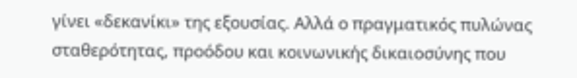γίνει «δεκανίκι» της εξουσίας. Αλλά ο πραγματικός πυλώνας σταθερότητας, προόδου και κοινωνικής δικαιοσύνης που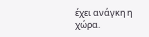έχει ανάγκη η χώρα.